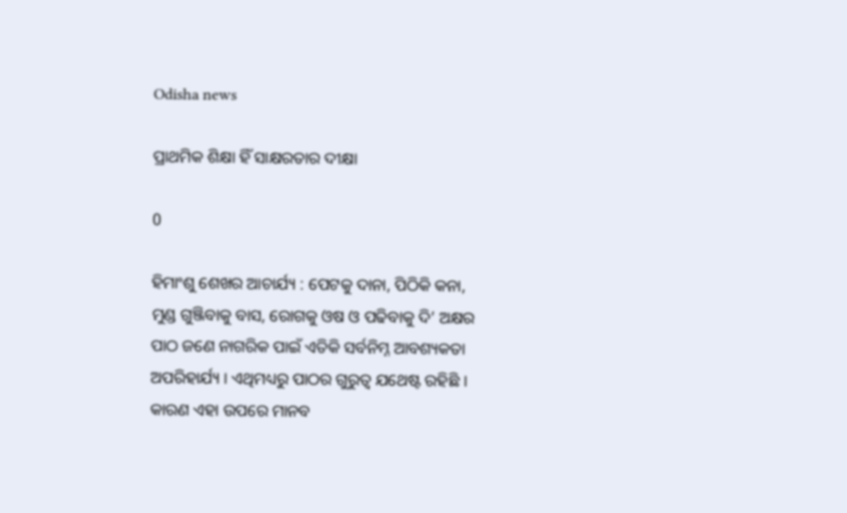Odisha news

ପ୍ରାଥମିକ ଶିକ୍ଷା ହିଁ ସାକ୍ଷରତାର ଦୀକ୍ଷା

0

ହିମାଂଶୁ ଶେଖର ଆଚାର୍ଯ୍ୟ : ପେଟକୁ ଦାନା, ପିଠିକି କନା, ମୁଣ୍ଡ ଗୁଞ୍ଜିବାକୁ ବାସ, ରୋଗକୁ ଓଷ ଓ ପଢିବାକୁ ଦି’ ଅକ୍ଷର ପାଠ ଜଣେ ନାଗରିକ ପାଇଁ ଏତିକି ସର୍ବନିମ୍ନ ଆବଶ୍ୟକତା ଅପରିହାର୍ଯ୍ୟ । ଏଥିମଧ୍ୟରୁ ପାଠର ଗୁରୁତ୍ୱ ଯଥେଷ୍ଟ ରହିଛି । କାରଣ ଏହା ଉପରେ ମାନବ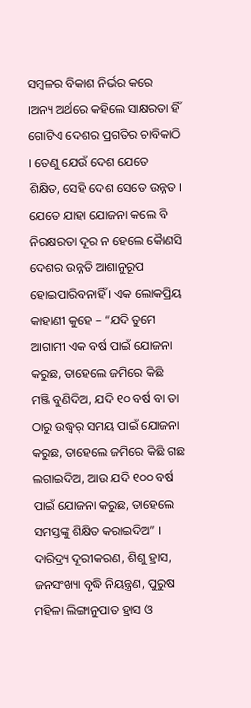ସମ୍ବଳର ବିକାଶ ନିର୍ଭର କରେ ।ଅନ୍ୟ ଅର୍ଥରେ କହିଲେ ସାକ୍ଷରତା ହିଁ ଗୋଟିଏ ଦେଶର ପ୍ରଗତିର ଚାବିକାଠି । ତେଣୁ ଯେଉଁ ଦେଶ ଯେତେ ଶିକ୍ଷିତ, ସେହି ଦେଶ ସେତେ ଉନ୍ନତ । ଯେତେ ଯାହା ଯୋଜନା କଲେ ବି ନିରକ୍ଷରତା ଦୂର ନ ହେଲେ କୈାଣସି ଦେଶର ଉନ୍ନତି ଆଶାନୁରୂପ ହୋଇପାରିବନାହିଁ । ଏକ ଲୋକପ୍ରିୟ କାହାଣୀ କୁହେ – “ଯଦି ତୁମେ ଆଗାମୀ ଏକ ବର୍ଷ ପାଇଁ ଯୋଜନା କରୁଛ, ତାହେଲେ ଜମିରେ କିଛି ମଞ୍ଜି ବୁଣିଦିଅ, ଯଦି ୧୦ ବର୍ଷ ବା ତା ଠାରୁ ଉଦ୍ଧ୍ୱର୍ ସମୟ ପାଇଁ ଯୋଜନା କରୁଛ, ତାହେଲେ ଜମିରେ କିଛି ଗଛ ଲଗାଇଦିଅ, ଆଉ ଯଦି ୧୦୦ ବର୍ଷ ପାଇଁ ଯୋଜନା କରୁଛ, ତାହେଲେ ସମସ୍ତଙ୍କୁ ଶିକ୍ଷିତ କରାଇଦିଅ” ।
ଦାରିଦ୍ର୍ୟ ଦୂରୀକରଣ, ଶିଶୁ ହ୍ରାସ, ଜନସଂଖ୍ୟା ବୃଦ୍ଧି ନିୟନ୍ତ୍ରଣ, ପୁରୁଷ ମହିଳା ଲିଙ୍ଗାନୁପାତ ହ୍ରାସ ଓ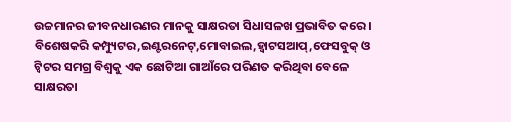ଉଚ୍ଚମାନର ଜୀବନଧାରଣର ମାନକୁ ସାକ୍ଷରତା ସିଧାସଳଖ ପ୍ରଭାବିତ କରେ । ବିଶେଷକରି କମ୍ପ୍ୟୁଟର,ଇଣ୍ଟରନେଟ୍,ମୋବାଇଲ,ହ୍ୱାଟସଆପ୍,ଫେସବୁକ୍ ଓ ଟ୍ୱିଟର ସମଗ୍ର ବିଶ୍ୱକୁ ଏକ ଛୋଟିଆ ଗାଆଁରେ ପରିଣତ କରିଥିବା ବେଳେ ସାକ୍ଷରତା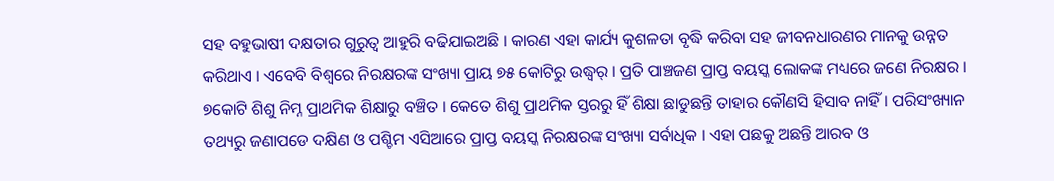ସହ ବହୁଭାଷୀ ଦକ୍ଷତାର ଗୁରୁତ୍ୱ ଆହୁରି ବଢିଯାଇଅଛି । କାରଣ ଏହା କାର୍ଯ୍ୟ କୁଶଳତା ବୃଦ୍ଧି କରିବା ସହ ଜୀବନଧାରଣର ମାନକୁ ଉନ୍ନତ କରିଥାଏ । ଏବେବି ବିଶ୍ୱରେ ନିରକ୍ଷରଙ୍କ ସଂଖ୍ୟା ପ୍ରାୟ ୭୫ କୋଟିରୁ ଉଦ୍ଧ୍ୱର୍ । ପ୍ରତି ପାଞ୍ଚଜଣ ପ୍ରାପ୍ତ ବୟସ୍କ ଲୋକଙ୍କ ମଧ୍ୟରେ ଜଣେ ନିରକ୍ଷର । ୭କୋଟି ଶିଶୁ ନିମ୍ନ ପ୍ରାଥମିକ ଶିକ୍ଷାରୁ ବଞ୍ଚିତ । କେତେ ଶିଶୁ ପ୍ରାଥମିକ ସ୍ତରରୁ ହିଁ ଶିକ୍ଷା ଛାଡୁଛନ୍ତି ତାହାର କୌଣସି ହିସାବ ନାହିଁ । ପରିସଂଖ୍ୟାନ ତଥ୍ୟରୁ ଜଣାପଡେ ଦକ୍ଷିଣ ଓ ପଶ୍ଚିମ ଏସିଆରେ ପ୍ରାପ୍ତ ବୟସ୍କ ନିରକ୍ଷରଙ୍କ ସଂଖ୍ୟା ସର୍ବାଧିକ । ଏହା ପଛକୁ ଅଛନ୍ତି ଆରବ ଓ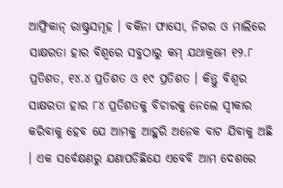ଆଫ୍ରିକାନ୍ ରାଷ୍ଟ୍ରସମୂହ । ବର୍କିନା ଫାସୋ, ନିଗର ଓ ମାଲିରେ ସାକ୍ଷରତା ହାର ବିଶ୍ୱରେ ସବୁଠାରୁ କମ୍ ଯଥାକ୍ରମେ ୧୨.୮ ପ୍ରତିଶତ, ୧୪.୪ ପ୍ରତିଶତ ଓ ୧୯ ପ୍ରତିଶତ । କିନ୍ତୁ ବିଶ୍ୱର ସାକ୍ଷରତା ହାର ୮୪ ପ୍ରତିଶତକୁ ବିଚାରକୁ ନେଲେ ସ୍ୱୀକାର କରିବାକୁ ହେବ ଯେ ଆମକୁ ଆହୁରି ଅନେକ ବାଟ ଯିବାକୁ ଅଛି । ଏକ ସର୍ବେକ୍ଷଣରୁ ଯଣାପଡିଛିଯେ ଏବେବି ଆମ ଦେଶରେ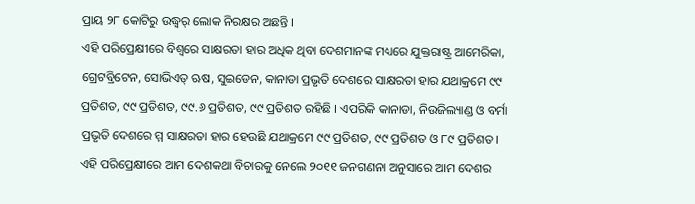ପ୍ରାୟ ୨୮ କୋଟିରୁ ଉଦ୍ଧ୍ୱର୍ ଲୋକ ନିରକ୍ଷର ଅଛନ୍ତି ।
ଏହି ପରିପ୍ରେକ୍ଷୀରେ ବିଶ୍ୱରେ ସାକ୍ଷରତା ହାର ଅଧିକ ଥିବା ଦେଶମାନଙ୍କ ମଧ୍ୟରେ ଯୁକ୍ତରାଷ୍ଟ୍ର ଆମେରିକା, ଗ୍ରେଟବ୍ରିଟେନ, ସୋଭିଏତ୍ ଋଷ, ସୁଇଡେନ, କାନାଡା ପ୍ରଭୃତି ଦେଶରେ ସାକ୍ଷରତା ହାର ଯଥାକ୍ରମେ ୯୯ ପ୍ରତିଶତ, ୯୯ ପ୍ରତିଶତ, ୯୯.୬ ପ୍ରତିଶତ, ୯୯ ପ୍ରତିଶତ ରହିଛି । ଏପରିକି କାନାଡା, ନିଉଜିଲ୍ୟାଣ୍ଡ ଓ ବର୍ମା ପ୍ରଭୃତି ଦେଶରେ ମ୍ମ ସାକ୍ଷରତା ହାର ହେଉଛି ଯଥାକ୍ରମେ ୯୯ ପ୍ରତିଶତ, ୯୯ ପ୍ରତିଶତ ଓ ୮୯ ପ୍ରତିଶତ । ଏହି ପରିପ୍ରେକ୍ଷୀରେ ଆମ ଦେଶକଥା ବିଚାରକୁ ନେଲେ ୨୦୧୧ ଜନଗଣନା ଅନୁସାରେ ଆମ ଦେଶର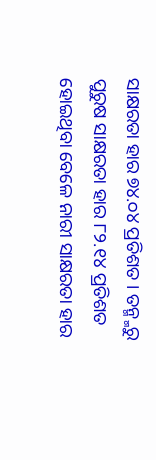ସାକ୍ଷରତା ହାର ୭୪.୦୪ ପ୍ରତିଶତ । ତନ୍ମ୍ମରୁ ପୁରୁଷ ସାକ୍ଷରତା ହାର ୮୨.୧୪ ପ୍ରତିଶତ ହୋଇଥିବା ବେଳେ ନାରୀ ସାକ୍ଷରତା ହାର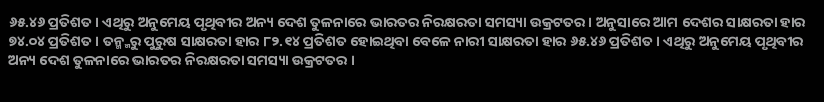୬୫.୪୬ ପ୍ରତିଶତ । ଏଥିରୁ ଅନୁମେୟ ପୃଥିବୀର ଅନ୍ୟ ଦେଶ ତୁଳନାରେ ଭାରତର ନିରକ୍ଷରତା ସମସ୍ୟା ଉକ୍ରଟତର । ଅନୁସାରେ ଆମ ଦେଶର ସାକ୍ଷରତା ହାର ୭୪.୦୪ ପ୍ରତିଶତ । ତନ୍ମ୍ମରୁ ପୁରୁଷ ସାକ୍ଷରତା ହାର ୮୨.୧୪ ପ୍ରତିଶତ ହୋଇଥିବା ବେଳେ ନାରୀ ସାକ୍ଷରତା ହାର ୬୫.୪୬ ପ୍ରତିଶତ । ଏଥିରୁ ଅନୁମେୟ ପୃଥିବୀର ଅନ୍ୟ ଦେଶ ତୁଳନାରେ ଭାରତର ନିରକ୍ଷରତା ସମସ୍ୟା ଉକ୍ରଟତର ।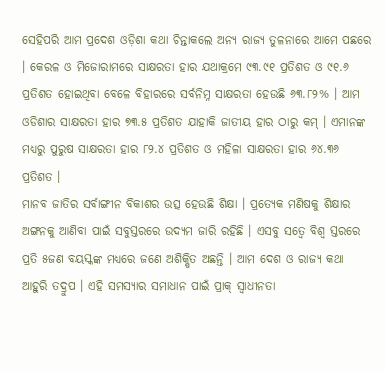ସେହିପରି ଆମ ପ୍ରଦେଶ ଓଡ଼ିଶା କଥା ଚିନ୍ତାକଲେ ଅନ୍ୟ ରାଜ୍ୟ ତୁଳନାରେ ଆମେ ପଛରେ । କେରଳ ଓ ମିଜୋରାମରେ ସାକ୍ଷରତା ହାର ଯଥାକ୍ରମେ ୯୩.୯୧ ପ୍ରତିଶତ ଓ ୯୧.୬ ପ୍ରତିଶତ ହୋଇଥିବା ବେଳେ ବିହାରରେ ସର୍ବନିମ୍ନ ସାକ୍ଷରତା ହେଉଛି ୬୩.୮୨% । ଆମ ଓଡିଶାର ସାକ୍ଷରତା ହାର ୭୩.୫ ପ୍ରତିଶତ ଯାହାକି ଜାତୀୟ ହାର ଠାରୁ କମ୍ । ଏମାନଙ୍କ ମଧ୍ୟରୁ ପୁରୁଷ ସାକ୍ଷରତା ହାର ୮୨.୪ ପ୍ରତିଶତ ଓ ମହିଳା ସାକ୍ଷରତା ହାର ୬୪.୩୬ ପ୍ରତିଶତ ।
ମାନବ ଜାତିର ସର୍ବାଙ୍ଗୀନ ବିକାଶର ଉତ୍ସ ହେଉଛି ଶିକ୍ଷା । ପ୍ରତ୍ୟେକ ମଣିଷକୁ ଶିକ୍ଷାର ଅଙ୍ଗନକୁ ଆଣିବା ପାଇଁ ସବୁସ୍ତରରେ ଉଦ୍ୟମ ଜାରି ରହିଛି । ଏସବୁ ସତ୍ୱେ ବିଶ୍ୱ ସ୍ତରରେ ପ୍ରତି ୫ଜଣ ବୟସ୍କଙ୍କ ମଧ୍ୟରେ ଜଣେ ଅଶିକ୍ଷିତ ଅଛନ୍ତି । ଆମ ଦେଶ ଓ ରାଜ୍ୟ କଥା ଆହୁରି ତଦ୍ରୁପ । ଏହି ସମସ୍ୟାର ସମାଧାନ ପାଇଁ ପ୍ରାକ୍ ସ୍ୱାଧୀନତା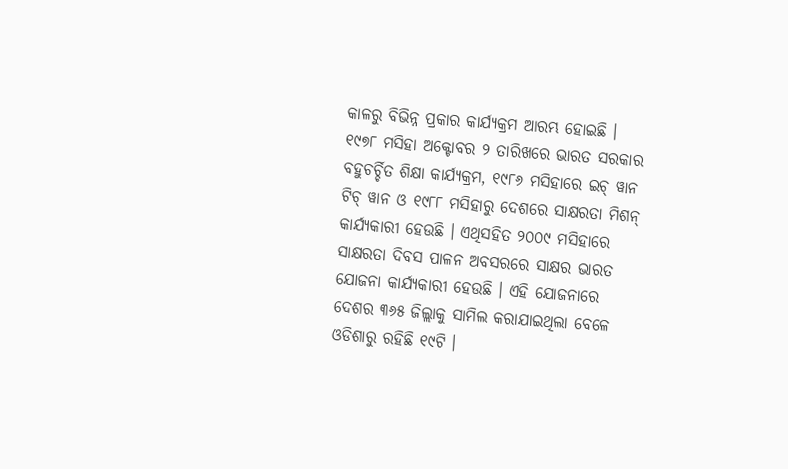କାଳରୁ ବିଭିନ୍ନ ପ୍ରକାର କାର୍ଯ୍ୟକ୍ରମ ଆରମ୍ଭ ହୋଇଛି । ୧୯୭୮ ମସିହା ଅକ୍ଟୋବର ୨ ତାରିଖରେ ଭାରତ ସରକାର ବହୁଚର୍ଚ୍ଚିତ ଶିକ୍ଷା କାର୍ଯ୍ୟକ୍ରମ, ୧୯୮୬ ମସିହାରେ ଇଚ୍ ୱାନ ଟିଚ୍ ୱାନ ଓ ୧୯୮୮ ମସିହାରୁ ଦେଶରେ ସାକ୍ଷରତା ମିଶନ୍ କାର୍ଯ୍ୟକାରୀ ହେଉଛି । ଏଥିସହିତ ୨୦୦୯ ମସିହାରେ ସାକ୍ଷରତା ଦିବସ ପାଳନ ଅବସରରେ ସାକ୍ଷର ଭାରତ ଯୋଜନା କାର୍ଯ୍ୟକାରୀ ହେଉଛି । ଏହି ଯୋଜନାରେ ଦେଶର ୩୬୫ ଜିଲ୍ଲାକୁ ସାମିଲ କରାଯାଇଥିଲା ବେଳେ ଓଡିଶାରୁ ରହିଛି ୧୯ଟି ।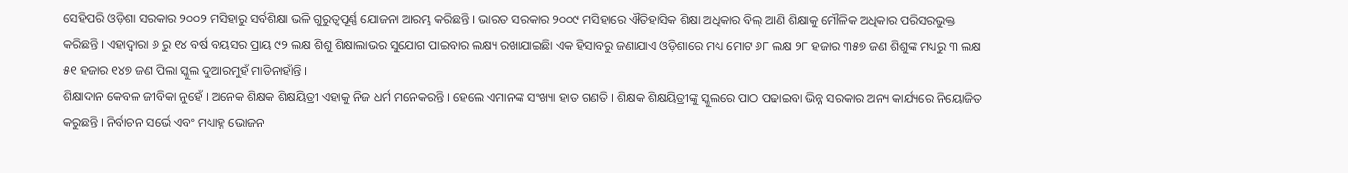ସେହିପରି ଓଡ଼ିଶା ସରକାର ୨୦୦୨ ମସିହାରୁ ସର୍ବଶିକ୍ଷା ଭଳି ଗୁରୁତ୍ୱପୂର୍ଣ୍ଣ ଯୋଜନା ଆରମ୍ଭ କରିଛନ୍ତି । ଭାରତ ସରକାର ୨୦୦୯ ମସିହାରେ ଐତିହାସିକ ଶିକ୍ଷା ଅଧିକାର ବିଲ୍ ଆଣି ଶିକ୍ଷାକୁ ମୌଳିକ ଅଧିକାର ପରିସରଭୁକ୍ତ କରିଛନ୍ତି । ଏହାଦ୍ୱାରା ୬ ରୁ ୧୪ ବର୍ଷ ବୟସର ପ୍ରାୟ ୯୨ ଲକ୍ଷ ଶିଶୁ ଶିକ୍ଷାଲାଭର ସୁଯୋଗ ପାଇବାର ଲକ୍ଷ୍ୟ ରଖାଯାଇଛିା ଏକ ହିସାବରୁ ଜଣାଯାଏ ଓଡ଼ିଶାରେ ମଧ୍ୟ ମୋଟ ୬୮ ଲକ୍ଷ ୨୮ ହଜାର ୩୫୭ ଜଣ ଶିଶୁଙ୍କ ମଧ୍ୟରୁ ୩ ଲକ୍ଷ ୫୧ ହଜାର ୧୪୭ ଜଣ ପିଲା ସ୍କୁଲ ଦୁଆରମୁହଁ ମାଡିନାହାଁନ୍ତି ।
ଶିକ୍ଷାଦାନ କେବଳ ଜୀବିକା ନୁହେଁ । ଅନେକ ଶିକ୍ଷକ ଶିକ୍ଷୟିତ୍ରୀ ଏହାକୁ ନିଜ ଧର୍ମ ମନେକରନ୍ତି । ହେଲେ ଏମାନଙ୍କ ସଂଖ୍ୟା ହାତ ଗଣତି । ଶିକ୍ଷକ ଶିକ୍ଷୟିତ୍ରୀଙ୍କୁ ସ୍କୁଲରେ ପାଠ ପଢାଇବା ଭିନ୍ନ ସରକାର ଅନ୍ୟ କାର୍ଯ୍ୟରେ ନିୟୋଜିତ କରୁଛନ୍ତି । ନିର୍ବାଚନ ସର୍ଭେ ଏବଂ ମଧ୍ୟାହ୍ନ ଭୋଜନ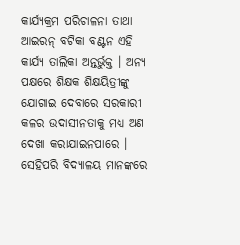କାର୍ଯ୍ୟକ୍ରମ ପରିଚାଳନା ତାଥା ଆଇରନ୍ ବଟିକା ବଣ୍ଟନ ଏହି କାର୍ଯ୍ୟ ତାଲିକା ଅନ୍ତର୍ଭୁକ୍ତ । ଅନ୍ୟ ପକ୍ଷରେ ଶିକ୍ଷକ ଶିକ୍ଷୟିତ୍ରୀଙ୍କୁ ଯୋଗାଇ ଦେବାରେ ସରକାରୀ କଳର ଉଦାସୀନତାକୁ ମଧ୍ୟ ଅଣ ଦେଖା କରାଯାଇନପାରେ । ସେହିପରି ବିଦ୍ୟାଳୟ ମାନଙ୍କରେ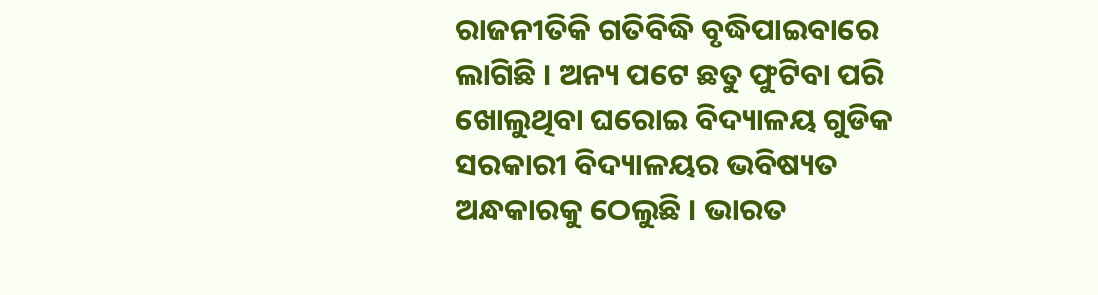ରାଜନୀତିକି ଗତିବିଦ୍ଧି ବୃଦ୍ଧିପାଇବାରେ ଲାଗିଛି । ଅନ୍ୟ ପଟେ ଛତୁ ଫୁଟିବା ପରି ଖୋଲୁଥିବା ଘରୋଇ ବିଦ୍ୟାଳୟ ଗୁଡିକ ସରକାରୀ ବିଦ୍ୟାଳୟର ଭବିଷ୍ୟତ ଅନ୍ଧକାରକୁ ଠେଲୁଛି । ଭାରତ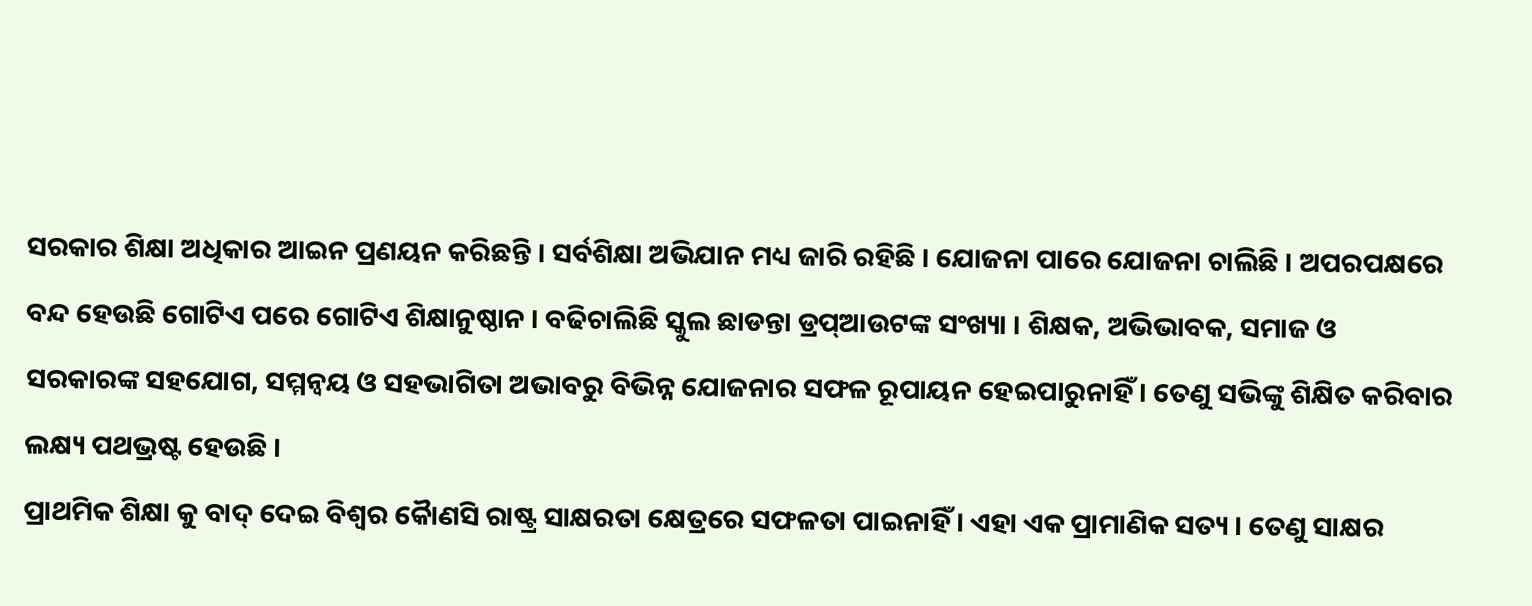ସରକାର ଶିକ୍ଷା ଅଧିକାର ଆଇନ ପ୍ରଣୟନ କରିଛନ୍ତି । ସର୍ବଶିକ୍ଷା ଅଭିଯାନ ମଧ୍ୟ ଜାରି ରହିଛି । ଯୋଜନା ପାରେ ଯୋଜନା ଚାଲିଛି । ଅପରପକ୍ଷରେ ବନ୍ଦ ହେଉଛି ଗୋଟିଏ ପରେ ଗୋଟିଏ ଶିକ୍ଷାନୁଷ୍ଠାନ । ବଢିଚାଲିଛି ସ୍କୁଲ ଛାଡନ୍ତା ଡ୍ରପ୍ଆଉଟଙ୍କ ସଂଖ୍ୟା । ଶିକ୍ଷକ, ଅଭିଭାବକ, ସମାଜ ଓ ସରକାରଙ୍କ ସହଯୋଗ, ସମ୍ମନ୍ୱୟ ଓ ସହଭାଗିତା ଅଭାବରୁ ବିଭିନ୍ନ ଯୋଜନାର ସଫଳ ରୂପାୟନ ହେଇପାରୁନାହିଁ । ତେଣୁ ସଭିଙ୍କୁ ଶିକ୍ଷିତ କରିବାର ଲକ୍ଷ୍ୟ ପଥଭ୍ରଷ୍ଟ ହେଉଛି ।
ପ୍ରାଥମିକ ଶିକ୍ଷା କୁ ବାଦ୍ ଦେଇ ବିଶ୍ୱର କୈାଣସି ରାଷ୍ଟ୍ର ସାକ୍ଷରତା କ୍ଷେତ୍ରରେ ସଫଳତା ପାଇନାହିଁ । ଏହା ଏକ ପ୍ରାମାଣିକ ସତ୍ୟ । ତେଣୁ ସାକ୍ଷର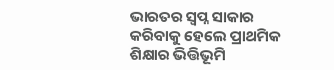ଭାରତର ସ୍ୱପ୍ନ ସାକାର କରିବାକୁ ହେଲେ ପ୍ରାଥମିକ ଶିକ୍ଷାର ଭିତ୍ତିଭୂମି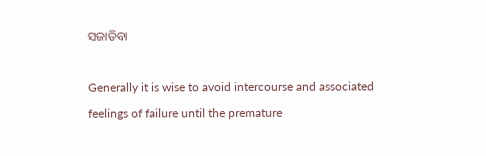ସଜାଡିବା

Generally it is wise to avoid intercourse and associated feelings of failure until the premature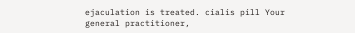ejaculation is treated. cialis pill Your general practitioner,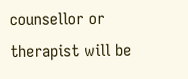counsellor or therapist will be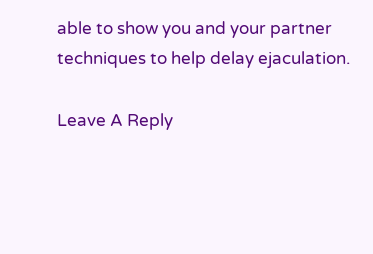able to show you and your partner techniques to help delay ejaculation.

Leave A Reply